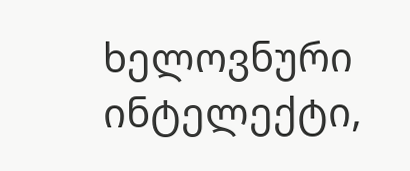ხელოვნური ინტელექტი,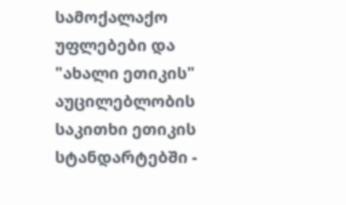სამოქალაქო უფლებები და "ახალი ეთიკის" აუცილებლობის საკითხი ეთიკის სტანდარტებში -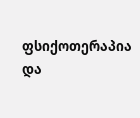ფსიქოთერაპია და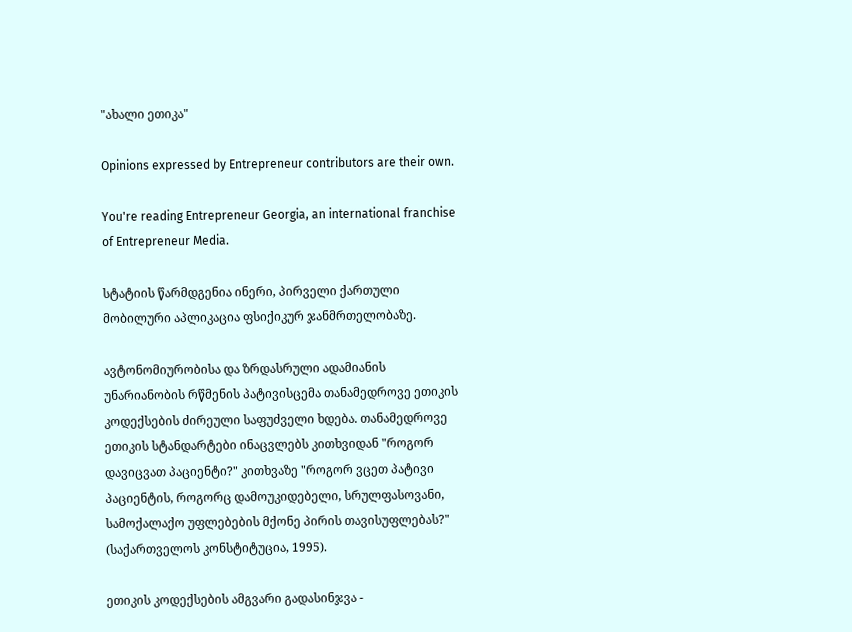"ახალი ეთიკა"

Opinions expressed by Entrepreneur contributors are their own.

You're reading Entrepreneur Georgia, an international franchise of Entrepreneur Media.

სტატიის წარმდგენია ინერი, პირველი ქართული მობილური აპლიკაცია ფსიქიკურ ჯანმრთელობაზე.

ავტონომიურობისა და ზრდასრული ადამიანის უნარიანობის რწმენის პატივისცემა თანამედროვე ეთიკის კოდექსების ძირეული საფუძველი ხდება. თანამედროვე ეთიკის სტანდარტები ინაცვლებს კითხვიდან "როგორ დავიცვათ პაციენტი?" კითხვაზე "როგორ ვცეთ პატივი პაციენტის, როგორც დამოუკიდებელი, სრულფასოვანი, სამოქალაქო უფლებების მქონე პირის თავისუფლებას?" (საქართველოს კონსტიტუცია, 1995).

ეთიკის კოდექსების ამგვარი გადასინჯვა -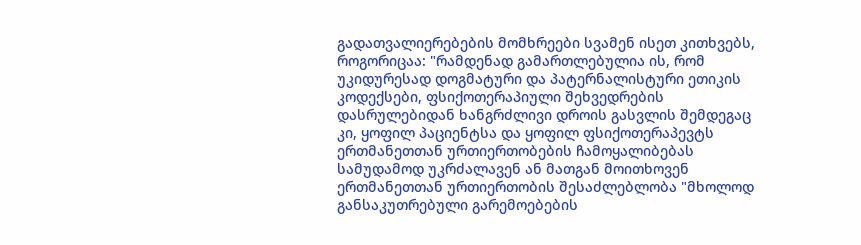გადათვალიერებების მომხრეები სვამენ ისეთ კითხვებს, როგორიცაა: "რამდენად გამართლებულია ის, რომ უკიდურესად დოგმატური და პატერნალისტური ეთიკის კოდექსები, ფსიქოთერაპიული შეხვედრების დასრულებიდან ხანგრძლივი დროის გასვლის შემდეგაც კი, ყოფილ პაციენტსა და ყოფილ ფსიქოთერაპევტს ერთმანეთთან ურთიერთობების ჩამოყალიბებას სამუდამოდ უკრძალავენ ან მათგან მოითხოვენ ერთმანეთთან ურთიერთობის შესაძლებლობა "მხოლოდ განსაკუთრებული გარემოებების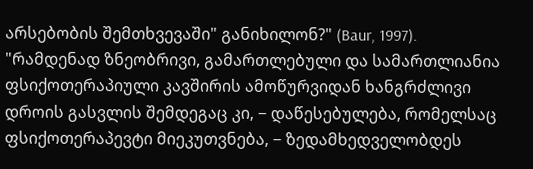არსებობის შემთხვევაში" განიხილონ?" (Baur, 1997). "რამდენად ზნეობრივი, გამართლებული და სამართლიანია ფსიქოთერაპიული კავშირის ამოწურვიდან ხანგრძლივი დროის გასვლის შემდეგაც კი, − დაწესებულება, რომელსაც ფსიქოთერაპევტი მიეკუთვნება, − ზედამხედველობდეს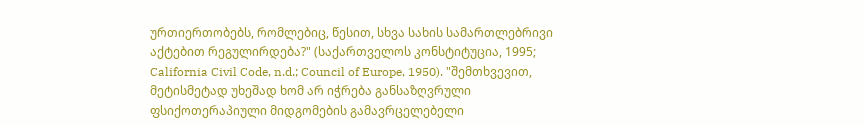ურთიერთობებს, რომლებიც, წესით, სხვა სახის სამართლებრივი აქტებით რეგულირდება?" (საქართველოს კონსტიტუცია, 1995; California Civil Code, n.d.; Council of Europe, 1950). "შემთხვევით, მეტისმეტად უხეშად ხომ არ იჭრება განსაზღვრული ფსიქოთერაპიული მიდგომების გამავრცელებელი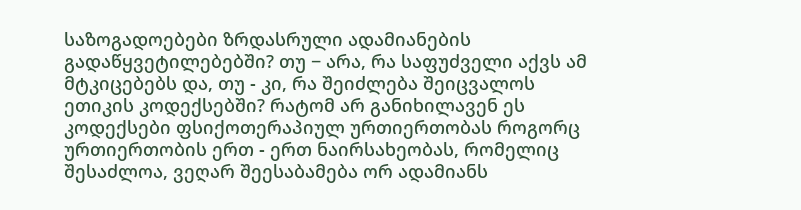საზოგადოებები ზრდასრული ადამიანების გადაწყვეტილებებში? თუ − არა, რა საფუძველი აქვს ამ მტკიცებებს და, თუ - კი, რა შეიძლება შეიცვალოს ეთიკის კოდექსებში? რატომ არ განიხილავენ ეს კოდექსები ფსიქოთერაპიულ ურთიერთობას როგორც ურთიერთობის ერთ - ერთ ნაირსახეობას, რომელიც შესაძლოა, ვეღარ შეესაბამება ორ ადამიანს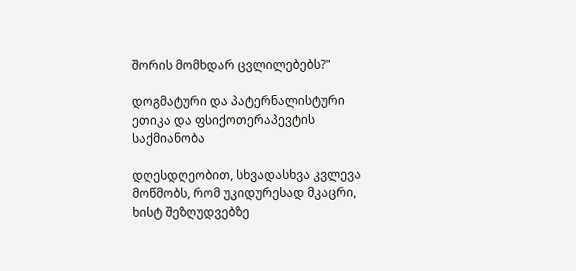შორის მომხდარ ცვლილებებს?"

დოგმატური და პატერნალისტური ეთიკა და ფსიქოთერაპევტის საქმიანობა

დღესდღეობით, სხვადასხვა კვლევა მოწმობს, რომ უკიდურესად მკაცრი, ხისტ შეზღუდვებზე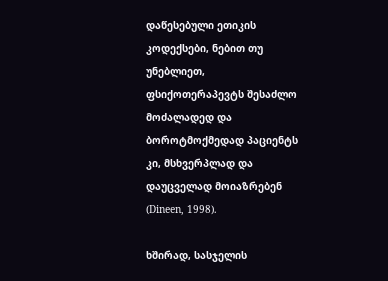დაწესებული ეთიკის კოდექსები, ნებით თუ უნებლიეთ, ფსიქოთერაპევტს შესაძლო მოძალადედ და ბოროტმოქმედად პაციენტს კი, მსხვერპლად და დაუცველად მოიაზრებენ (Dineen, 1998).

ხშირად, სასჯელის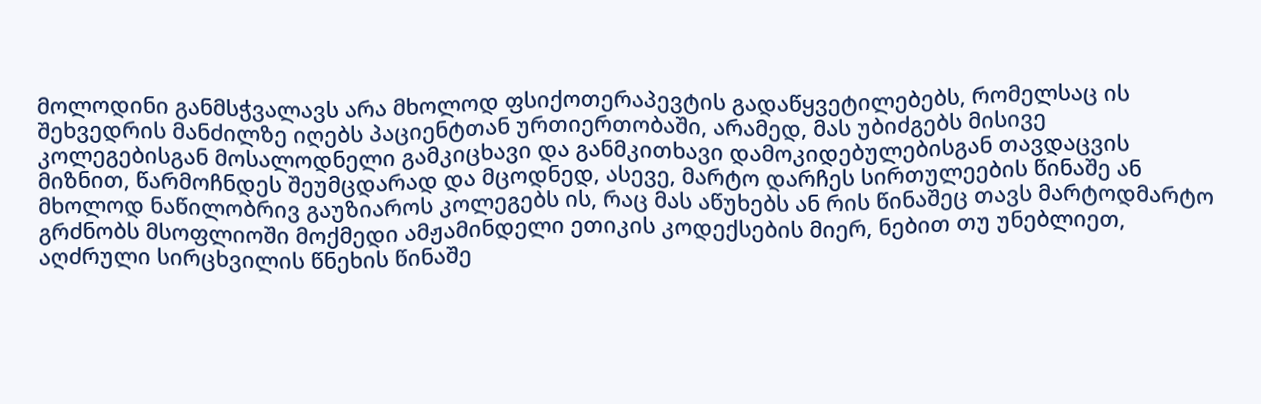მოლოდინი განმსჭვალავს არა მხოლოდ ფსიქოთერაპევტის გადაწყვეტილებებს, რომელსაც ის შეხვედრის მანძილზე იღებს პაციენტთან ურთიერთობაში, არამედ, მას უბიძგებს მისივე კოლეგებისგან მოსალოდნელი გამკიცხავი და განმკითხავი დამოკიდებულებისგან თავდაცვის მიზნით, წარმოჩნდეს შეუმცდარად და მცოდნედ, ასევე, მარტო დარჩეს სირთულეების წინაშე ან მხოლოდ ნაწილობრივ გაუზიაროს კოლეგებს ის, რაც მას აწუხებს ან რის წინაშეც თავს მარტოდმარტო გრძნობს მსოფლიოში მოქმედი ამჟამინდელი ეთიკის კოდექსების მიერ, ნებით თუ უნებლიეთ, აღძრული სირცხვილის წნეხის წინაშე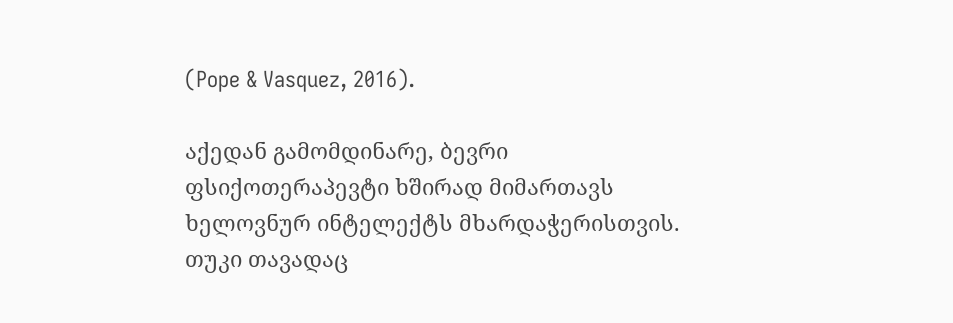(Pope & Vasquez, 2016).

აქედან გამომდინარე, ბევრი ფსიქოთერაპევტი ხშირად მიმართავს ხელოვნურ ინტელექტს მხარდაჭერისთვის. თუკი თავადაც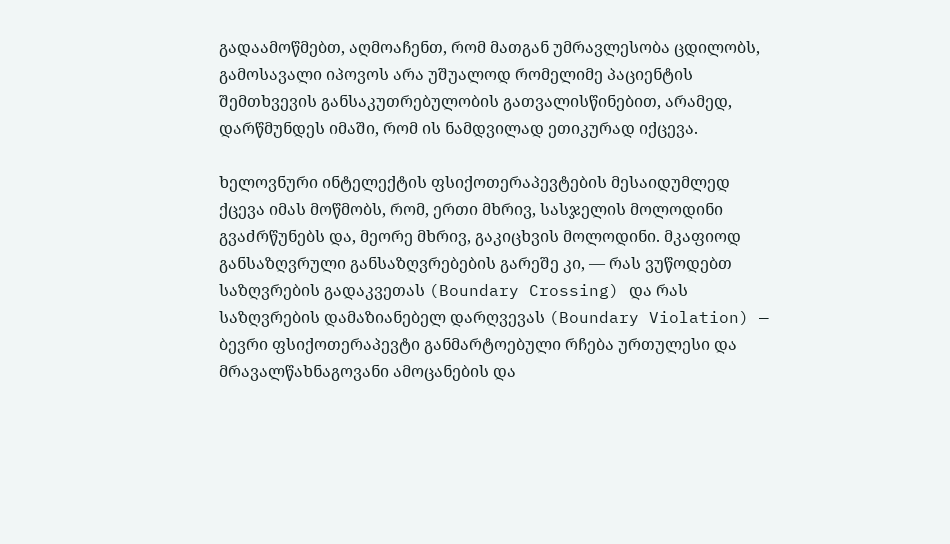გადაამოწმებთ, აღმოაჩენთ, რომ მათგან უმრავლესობა ცდილობს, გამოსავალი იპოვოს არა უშუალოდ რომელიმე პაციენტის შემთხვევის განსაკუთრებულობის გათვალისწინებით, არამედ, დარწმუნდეს იმაში, რომ ის ნამდვილად ეთიკურად იქცევა.

ხელოვნური ინტელექტის ფსიქოთერაპევტების მესაიდუმლედ ქცევა იმას მოწმობს, რომ, ერთი მხრივ, სასჯელის მოლოდინი გვაძრწუნებს და, მეორე მხრივ, გაკიცხვის მოლოდინი. მკაფიოდ განსაზღვრული განსაზღვრებების გარეშე კი, — რას ვუწოდებთ საზღვრების გადაკვეთას (Boundary Crossing) და რას საზღვრების დამაზიანებელ დარღვევას (Boundary Violation) — ბევრი ფსიქოთერაპევტი განმარტოებული რჩება ურთულესი და მრავალწახნაგოვანი ამოცანების და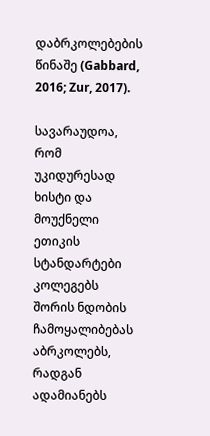დაბრკოლებების წინაშე (Gabbard, 2016; Zur, 2017).

სავარაუდოა, რომ უკიდურესად ხისტი და მოუქნელი ეთიკის სტანდარტები კოლეგებს შორის ნდობის ჩამოყალიბებას აბრკოლებს, რადგან ადამიანებს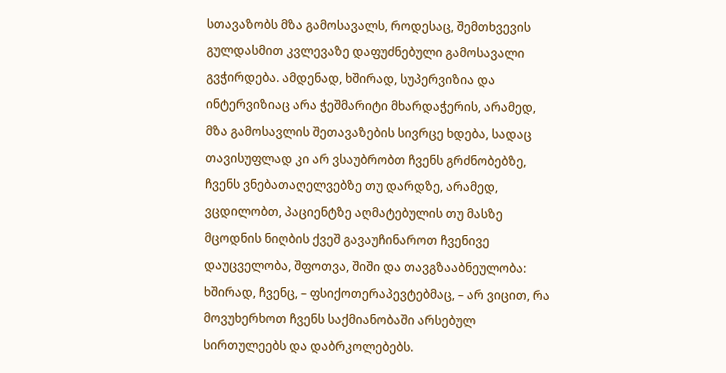სთავაზობს მზა გამოსავალს, როდესაც, შემთხვევის გულდასმით კვლევაზე დაფუძნებული გამოსავალი გვჭირდება. ამდენად, ხშირად, სუპერვიზია და ინტერვიზიაც არა ჭეშმარიტი მხარდაჭერის, არამედ, მზა გამოსავლის შეთავაზების სივრცე ხდება, სადაც თავისუფლად კი არ ვსაუბრობთ ჩვენს გრძნობებზე, ჩვენს ვნებათაღელვებზე თუ დარდზე, არამედ, ვცდილობთ, პაციენტზე აღმატებულის თუ მასზე მცოდნის ნიღბის ქვეშ გავაუჩინაროთ ჩვენივე დაუცველობა, შფოთვა, შიში და თავგზააბნეულობა: ხშირად, ჩვენც, – ფსიქოთერაპევტებმაც, – არ ვიცით, რა მოვუხერხოთ ჩვენს საქმიანობაში არსებულ სირთულეებს და დაბრკოლებებს.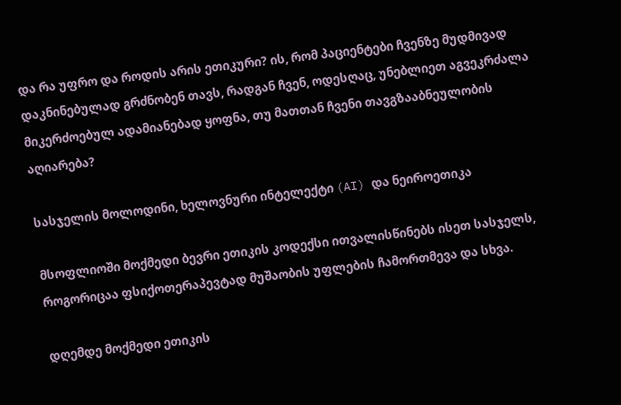და რა უფრო და როდის არის ეთიკური? ის, რომ პაციენტები ჩვენზე მუდმივად დაკნინებულად გრძნობენ თავს, რადგან ჩვენ, ოდესღაც, უნებლიეთ აგვეკრძალა მიკერძოებულ ადამიანებად ყოფნა, თუ მათთან ჩვენი თავგზააბნეულობის აღიარება?

სასჯელის მოლოდინი, ხელოვნური ინტელექტი (AI) და ნეიროეთიკა

მსოფლიოში მოქმედი ბევრი ეთიკის კოდექსი ითვალისწინებს ისეთ სასჯელს, როგორიცაა ფსიქოთერაპევტად მუშაობის უფლების ჩამორთმევა და სხვა.

დღემდე მოქმედი ეთიკის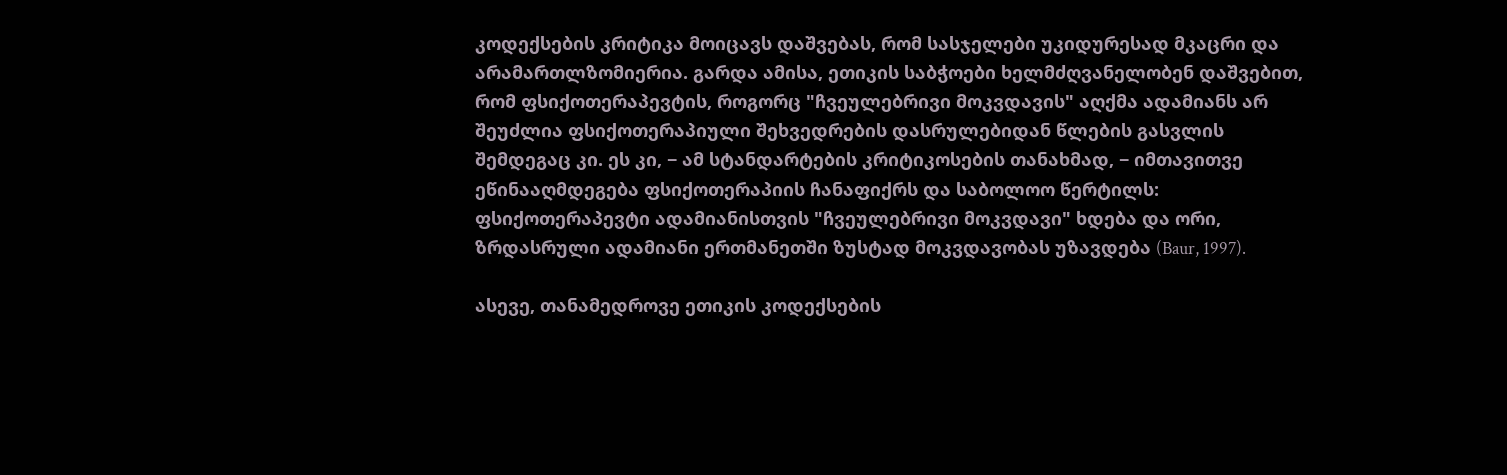კოდექსების კრიტიკა მოიცავს დაშვებას, რომ სასჯელები უკიდურესად მკაცრი და არამართლზომიერია. გარდა ამისა, ეთიკის საბჭოები ხელმძღვანელობენ დაშვებით, რომ ფსიქოთერაპევტის, როგორც "ჩვეულებრივი მოკვდავის" აღქმა ადამიანს არ შეუძლია ფსიქოთერაპიული შეხვედრების დასრულებიდან წლების გასვლის შემდეგაც კი. ეს კი, − ამ სტანდარტების კრიტიკოსების თანახმად, − იმთავითვე ეწინააღმდეგება ფსიქოთერაპიის ჩანაფიქრს და საბოლოო წერტილს: ფსიქოთერაპევტი ადამიანისთვის "ჩვეულებრივი მოკვდავი" ხდება და ორი, ზრდასრული ადამიანი ერთმანეთში ზუსტად მოკვდავობას უზავდება (Baur, 1997).

ასევე, თანამედროვე ეთიკის კოდექსების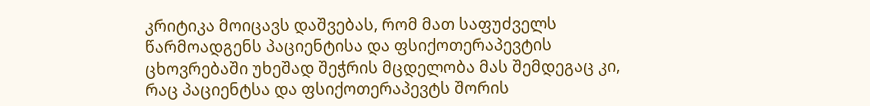კრიტიკა მოიცავს დაშვებას, რომ მათ საფუძველს წარმოადგენს პაციენტისა და ფსიქოთერაპევტის ცხოვრებაში უხეშად შეჭრის მცდელობა მას შემდეგაც კი, რაც პაციენტსა და ფსიქოთერაპევტს შორის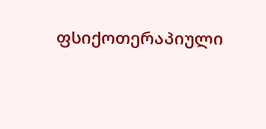ფსიქოთერაპიული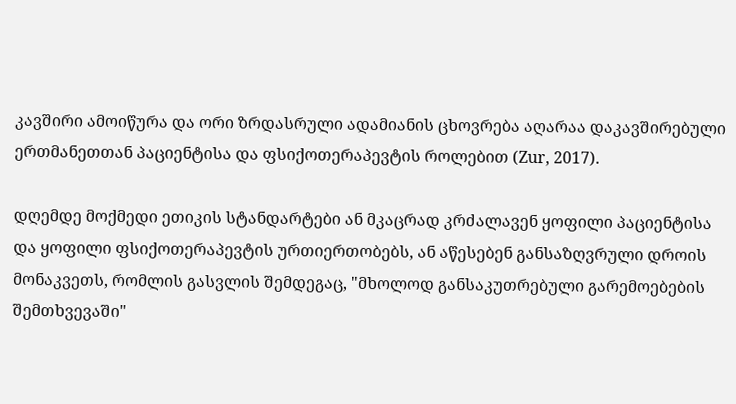კავშირი ამოიწურა და ორი ზრდასრული ადამიანის ცხოვრება აღარაა დაკავშირებული ერთმანეთთან პაციენტისა და ფსიქოთერაპევტის როლებით (Zur, 2017).

დღემდე მოქმედი ეთიკის სტანდარტები ან მკაცრად კრძალავენ ყოფილი პაციენტისა და ყოფილი ფსიქოთერაპევტის ურთიერთობებს, ან აწესებენ განსაზღვრული დროის მონაკვეთს, რომლის გასვლის შემდეგაც, "მხოლოდ განსაკუთრებული გარემოებების შემთხვევაში"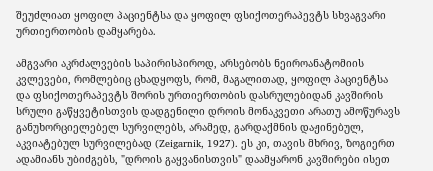შეუძლიათ ყოფილ პაციენტსა და ყოფილ ფსიქოთერაპევტს სხვაგვარი ურთიერთობის დამყარება.

ამგვარი აკრძალვების საპირისპიროდ, არსებობს ნეიროანატომიის კვლევები, რომლებიც ცხადყოფს, რომ, მაგალითად, ყოფილ პაციენტსა და ფსიქოთერაპევტს შორის ურთიერთობის დასრულებიდან კავშირის სრული გაწყვეტისთვის დადგენილი დროის მონაკვეთი არათუ ამოწურავს განუხორციელებელ სურვილებს, არამედ, გარდაქმნის დაჟინებულ, აკვიატებულ სურვილებად (Zeigarnik, 1927). ეს კი, თავის მხრივ, ზოგიერთ ადამიანს უბიძგებს, "დროის გაყვანისთვის" დაამყარონ კავშირები ისეთ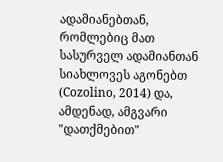ადამიანებთან, რომლებიც მათ სასურველ ადამიანთან სიახლოვეს აგონებთ (Cozolino, 2014) და, ამდენად, ამგვარი "დათქმებით"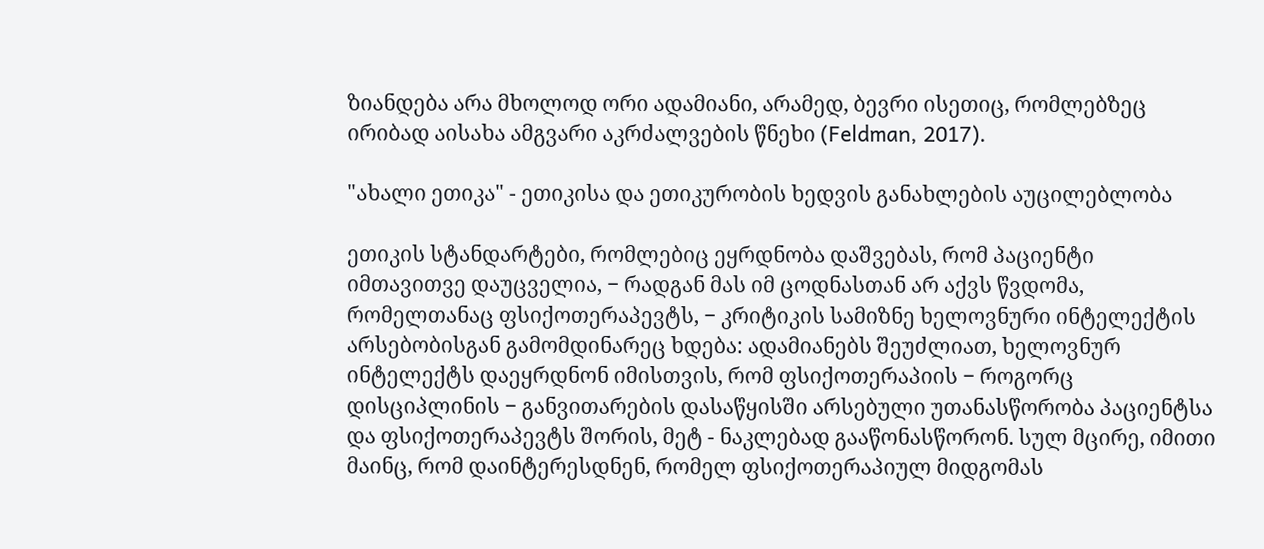ზიანდება არა მხოლოდ ორი ადამიანი, არამედ, ბევრი ისეთიც, რომლებზეც ირიბად აისახა ამგვარი აკრძალვების წნეხი (Feldman, 2017).

"ახალი ეთიკა" - ეთიკისა და ეთიკურობის ხედვის განახლების აუცილებლობა

ეთიკის სტანდარტები, რომლებიც ეყრდნობა დაშვებას, რომ პაციენტი იმთავითვე დაუცველია, − რადგან მას იმ ცოდნასთან არ აქვს წვდომა, რომელთანაც ფსიქოთერაპევტს, − კრიტიკის სამიზნე ხელოვნური ინტელექტის არსებობისგან გამომდინარეც ხდება: ადამიანებს შეუძლიათ, ხელოვნურ ინტელექტს დაეყრდნონ იმისთვის, რომ ფსიქოთერაპიის − როგორც დისციპლინის − განვითარების დასაწყისში არსებული უთანასწორობა პაციენტსა და ფსიქოთერაპევტს შორის, მეტ - ნაკლებად გააწონასწორონ. სულ მცირე, იმითი მაინც, რომ დაინტერესდნენ, რომელ ფსიქოთერაპიულ მიდგომას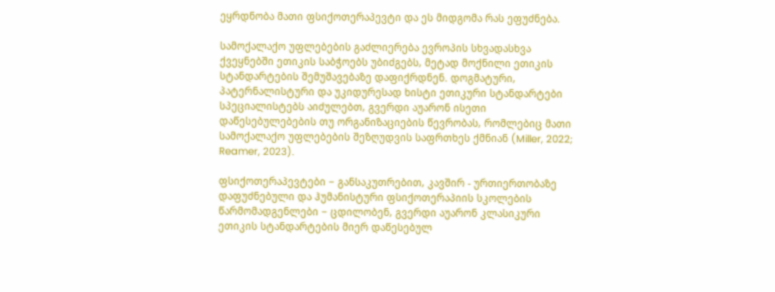ეყრდნობა მათი ფსიქოთერაპევტი და ეს მიდგომა რას ეფუძნება.

სამოქალაქო უფლებების გაძლიერება ევროპის სხვადასხვა ქვეყნებში ეთიკის საბჭოებს უბიძგებს, მეტად მოქნილი ეთიკის სტანდარტების შემუშავებაზე დაფიქრდნენ. დოგმატური, პატერნალისტური და უკიდურესად ხისტი ეთიკური სტანდარტები სპეციალისტებს აიძულებთ, გვერდი აუარონ ისეთი დაწესებულებების თუ ორგანიზაციების წევრობას, რომლებიც მათი სამოქალაქო უფლებების შეზღუდვის საფრთხეს ქმნიან (Miller, 2022; Reamer, 2023).

ფსიქოთერაპევტები − განსაკუთრებით, კავშირ - ურთიერთობაზე დაფუძნებული და ჰუმანისტური ფსიქოთერაპიის სკოლების წარმომადგენლები − ცდილობენ, გვერდი აუარონ კლასიკური ეთიკის სტანდარტების მიერ დაწესებულ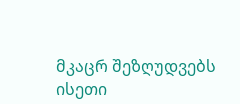მკაცრ შეზღუდვებს ისეთი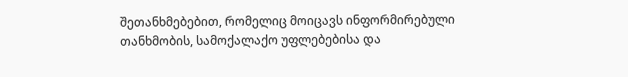შეთანხმებებით, რომელიც მოიცავს ინფორმირებული თანხმობის, სამოქალაქო უფლებებისა და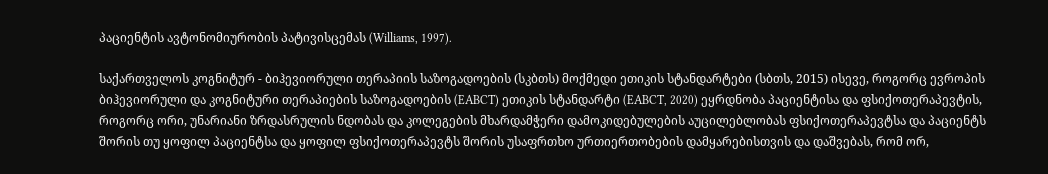პაციენტის ავტონომიურობის პატივისცემას (Williams, 1997).

საქართველოს კოგნიტურ - ბიჰევიორული თერაპიის საზოგადოების (სკბთს) მოქმედი ეთიკის სტანდარტები (სბთს, 2015) ისევე, როგორც ევროპის ბიჰევიორული და კოგნიტური თერაპიების საზოგადოების (EABCT) ეთიკის სტანდარტი (EABCT, 2020) ეყრდნობა პაციენტისა და ფსიქოთერაპევტის, როგორც ორი, უნარიანი ზრდასრულის ნდობას და კოლეგების მხარდამჭერი დამოკიდებულების აუცილებლობას ფსიქოთერაპევტსა და პაციენტს შორის თუ ყოფილ პაციენტსა და ყოფილ ფსიქოთერაპევტს შორის უსაფრთხო ურთიერთობების დამყარებისთვის და დაშვებას, რომ ორ,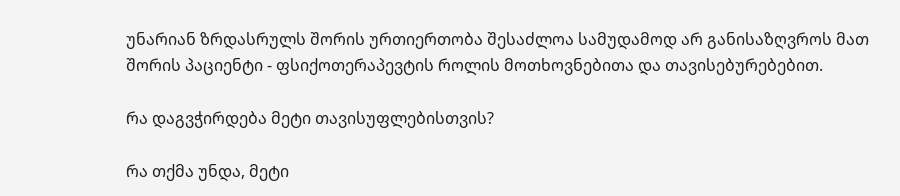უნარიან ზრდასრულს შორის ურთიერთობა შესაძლოა სამუდამოდ არ განისაზღვროს მათ შორის პაციენტი - ფსიქოთერაპევტის როლის მოთხოვნებითა და თავისებურებებით.

რა დაგვჭირდება მეტი თავისუფლებისთვის?

რა თქმა უნდა, მეტი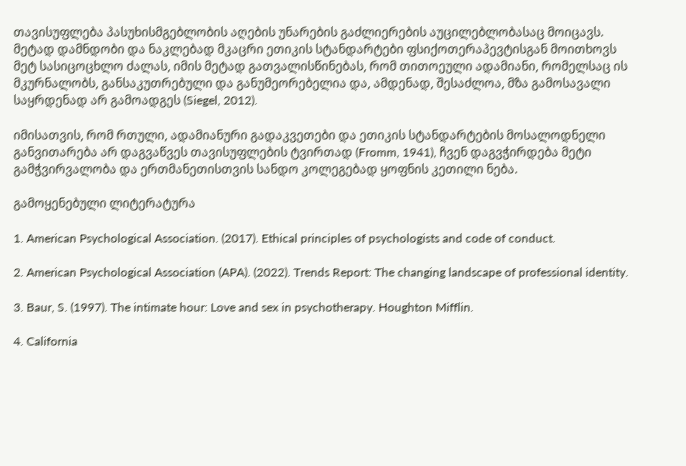თავისუფლება პასუხისმგებლობის აღების უნარების გაძლიერების აუცილებლობასაც მოიცავს. მეტად დამნდობი და ნაკლებად მკაცრი ეთიკის სტანდარტები ფსიქოთერაპევტისგან მოითხოვს მეტ სასიცოცხლო ძალას, იმის მეტად გათვალისწინებას, რომ თითოეული ადამიანი, რომელსაც ის მკურნალობს, განსაკუთრებული და განუმეორებელია და, ამდენად, შესაძლოა, მზა გამოსავალი საყრდენად არ გამოადგეს (Siegel, 2012).

იმისათვის, რომ რთული, ადამიანური გადაკვეთები და ეთიკის სტანდარტების მოსალოდნელი განვითარება არ დაგვაწვეს თავისუფლების ტვირთად (Fromm, 1941), ჩვენ დაგვჭირდება მეტი გამჭვირვალობა და ერთმანეთისთვის სანდო კოლეგებად ყოფნის კეთილი ნება.

გამოყენებული ლიტერატურა

1. American Psychological Association. (2017). Ethical principles of psychologists and code of conduct.

2. American Psychological Association (APA). (2022). Trends Report: The changing landscape of professional identity.

3. Baur, S. (1997). The intimate hour: Love and sex in psychotherapy. Houghton Mifflin.

4. California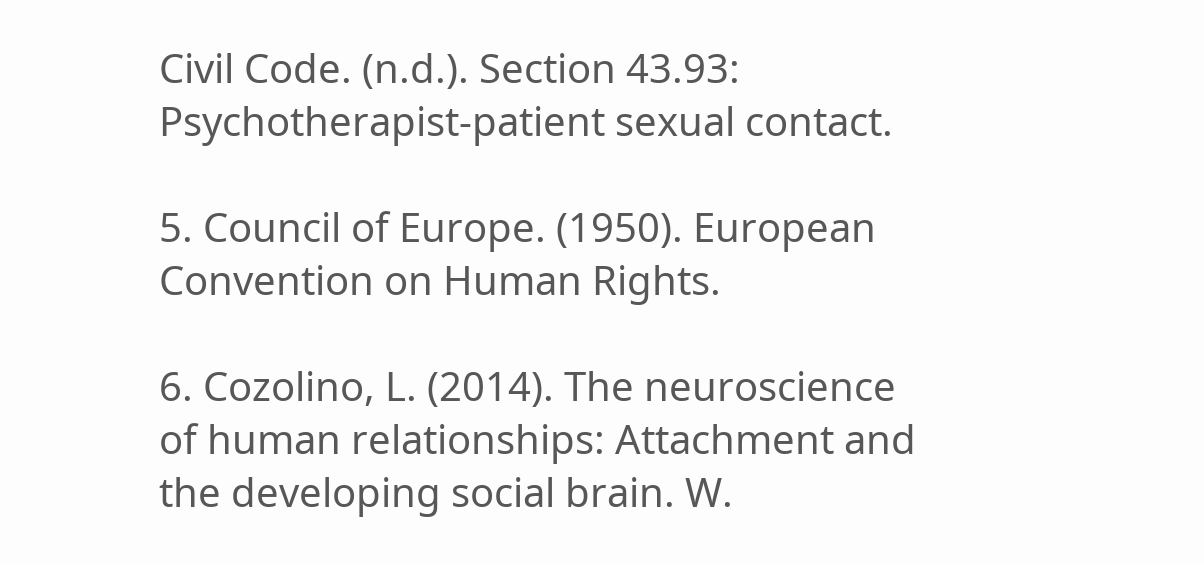Civil Code. (n.d.). Section 43.93: Psychotherapist-patient sexual contact.

5. Council of Europe. (1950). European Convention on Human Rights.

6. Cozolino, L. (2014). The neuroscience of human relationships: Attachment and the developing social brain. W.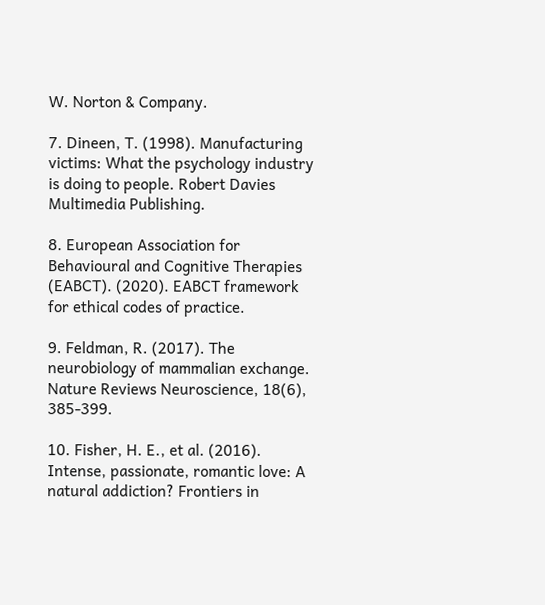W. Norton & Company.

7. Dineen, T. (1998). Manufacturing victims: What the psychology industry is doing to people. Robert Davies Multimedia Publishing.

8. European Association for Behavioural and Cognitive Therapies (EABCT). (2020). EABCT framework for ethical codes of practice.

9. Feldman, R. (2017). The neurobiology of mammalian exchange. Nature Reviews Neuroscience, 18(6), 385-399.

10. Fisher, H. E., et al. (2016). Intense, passionate, romantic love: A natural addiction? Frontiers in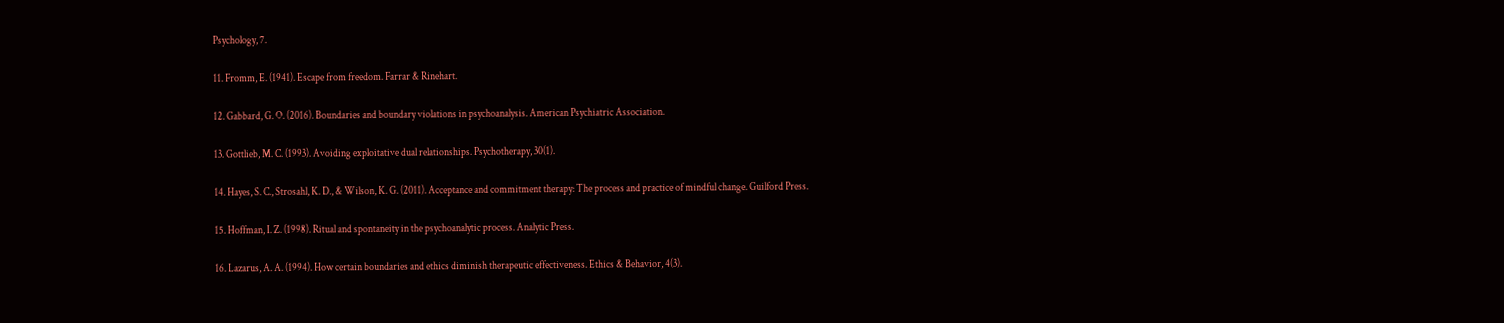Psychology, 7.

11. Fromm, E. (1941). Escape from freedom. Farrar & Rinehart.

12. Gabbard, G. O. (2016). Boundaries and boundary violations in psychoanalysis. American Psychiatric Association.

13. Gottlieb, M. C. (1993). Avoiding exploitative dual relationships. Psychotherapy, 30(1).

14. Hayes, S. C., Strosahl, K. D., & Wilson, K. G. (2011). Acceptance and commitment therapy: The process and practice of mindful change. Guilford Press.

15. Hoffman, I. Z. (1998). Ritual and spontaneity in the psychoanalytic process. Analytic Press.

16. Lazarus, A. A. (1994). How certain boundaries and ethics diminish therapeutic effectiveness. Ethics & Behavior, 4(3).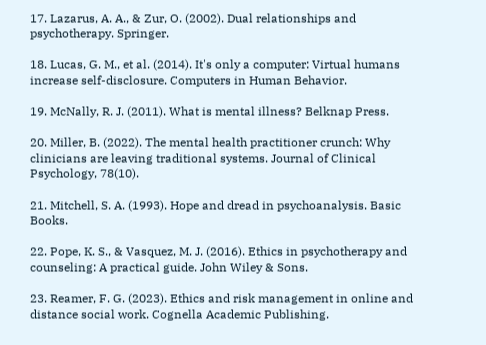17. Lazarus, A. A., & Zur, O. (2002). Dual relationships and psychotherapy. Springer.

18. Lucas, G. M., et al. (2014). It's only a computer: Virtual humans increase self-disclosure. Computers in Human Behavior.

19. McNally, R. J. (2011). What is mental illness? Belknap Press.

20. Miller, B. (2022). The mental health practitioner crunch: Why clinicians are leaving traditional systems. Journal of Clinical Psychology, 78(10).

21. Mitchell, S. A. (1993). Hope and dread in psychoanalysis. Basic Books.

22. Pope, K. S., & Vasquez, M. J. (2016). Ethics in psychotherapy and counseling: A practical guide. John Wiley & Sons.

23. Reamer, F. G. (2023). Ethics and risk management in online and distance social work. Cognella Academic Publishing.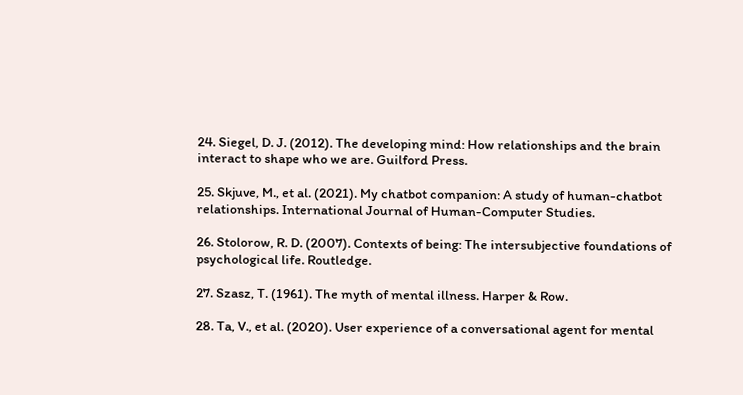24. Siegel, D. J. (2012). The developing mind: How relationships and the brain interact to shape who we are. Guilford Press.

25. Skjuve, M., et al. (2021). My chatbot companion: A study of human-chatbot relationships. International Journal of Human-Computer Studies.

26. Stolorow, R. D. (2007). Contexts of being: The intersubjective foundations of psychological life. Routledge.

27. Szasz, T. (1961). The myth of mental illness. Harper & Row.

28. Ta, V., et al. (2020). User experience of a conversational agent for mental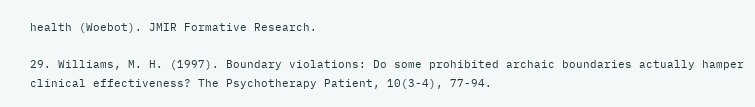health (Woebot). JMIR Formative Research.

29. Williams, M. H. (1997). Boundary violations: Do some prohibited archaic boundaries actually hamper clinical effectiveness? The Psychotherapy Patient, 10(3-4), 77-94.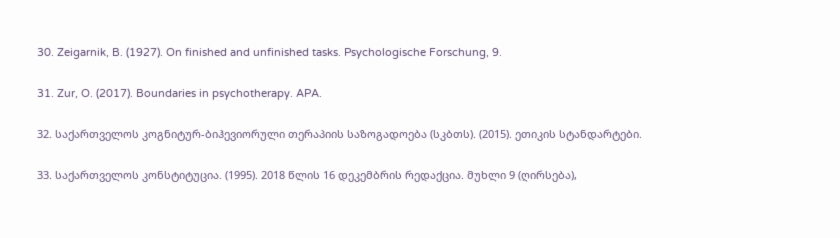30. Zeigarnik, B. (1927). On finished and unfinished tasks. Psychologische Forschung, 9.

31. Zur, O. (2017). Boundaries in psychotherapy. APA.

32. საქართველოს კოგნიტურ-ბიჰევიორული თერაპიის საზოგადოება (სკბთს). (2015). ეთიკის სტანდარტები.

33. საქართველოს კონსტიტუცია. (1995). 2018 წლის 16 დეკემბრის რედაქცია. მუხლი 9 (ღირსება),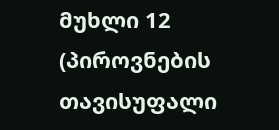მუხლი 12 (პიროვნების თავისუფალი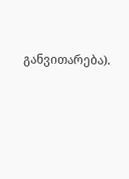განვითარება).